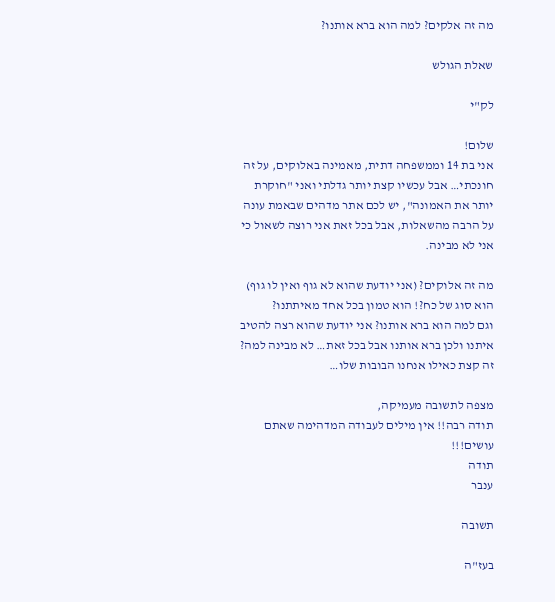מה זה אלקים? למה הוא ברא אותנו?

שאלת הגולש

לק"י

שלום!
אני בת 14 וממשפחה דתית, מאמינה באלוקים, על זה חונכתי… אבל עכשיו קצת יותר גדלתי ואני "חוקרת יותר את האמונה", יש לכם אתר מדהים שבאמת עונה על הרבה מהשאלות, אבל בכל זאת אני רוצה לשאול כי אני לא מבינה.

מה זה אלוקים? (אני יודעת שהוא לא גוף ואין לו גוף) הוא סוג של כח?! הוא טמון בכל אחד מאיתתנו?
וגם למה הוא ברא אותנו? אני יודעת שהוא רצה להטיב איתנו ולכן ברא אותנו אבל בכל זאת… לא מבינה למה? זה קצת כאילו אנחנו הבובות שלו…

מצפה לתשובה מעמיקה,
תודה רבה!! אין מילים לעבודה המדהימה שאתם עושים!!!
תודה
ענבר

תשובה

בעז"ה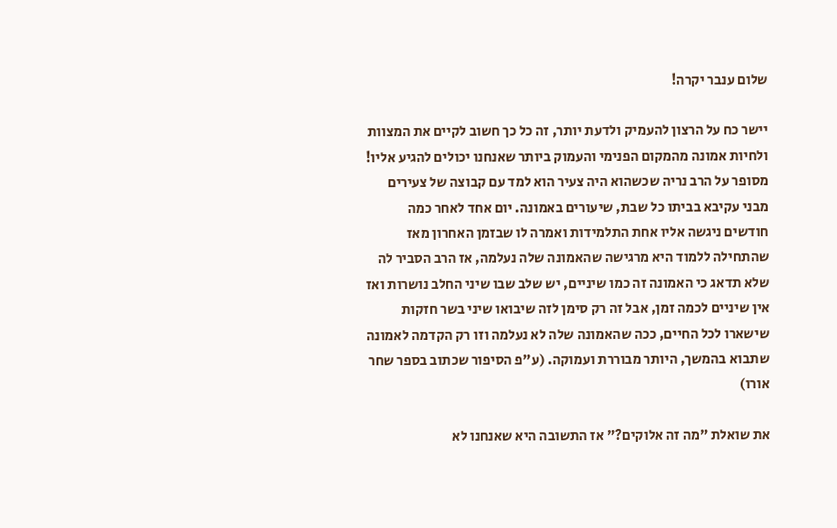שלום ענבר יקרה!

יישר כח על הרצון להעמיק ולדעת יותר, זה כל כך חשוב לקיים את המצוות ולחיות אמונה מהמקום הפנימי והעמוק ביותר שאנחנו יכולים להגיע אליו! מסופר על הרב נריה שכשהוא היה צעיר הוא למד עם קבוצה של צעירים מבני עקיבא בביתו כל שבת, שיעורים באמונה. יום אחד לאחר כמה חודשים ניגשה אליו אחת התלמידות ואמרה לו שבזמן האחרון מאז שהתחילה ללמוד היא מרגישה שהאמונה שלה נעלמה, אז הרב הסביר לה שלא תדאג כי האמונה זה כמו שיניים, יש שלב שבו שיני החלב נושרות ואז אין שיניים לכמה זמן, אבל זה רק סימן לזה שיבואו שיני בשר חזקות שישארו לכל החיים, ככה שהאמונה שלה לא נעלמה וזו רק הקדמה לאמונה שתבוא בהמשך, היותר מבוררת ועמוקה. (ע"פ הסיפור שכתוב בספר שחר אורו)

את שואלת "מה זה אלוקים?" אז התשובה היא שאנחנו לא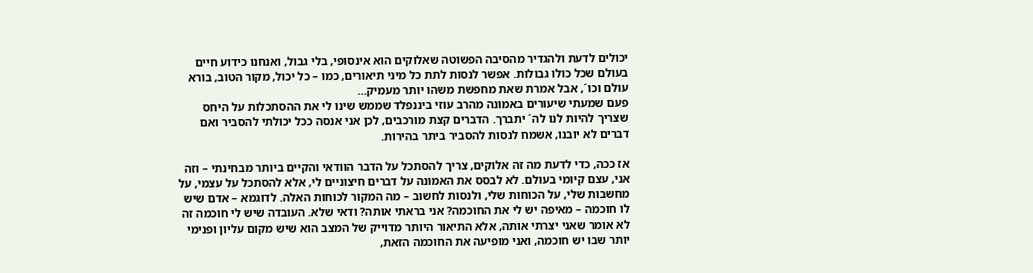יכולים לדעת ולהגדיר מהסיבה הפשוטה שאלוקים הוא אינסופי, בלי גבול, ואנחנו כידוע חיים בעולם שכל כולו גבולות. אפשר לנסות לתת כל מיני תיאורים, כמו – כל יכול, מקור הטוב, בורא עולם וכו´, אבל אמרת שאת מחפשת משהו יותר מעמיק…
פעם שמעתי שיעורים באמונה מהרב עוזי ביננפלד שממש שינו לי את ההסתכלות על היחס שצריך להיות לנו לה´ יתברך. הדברים קצת מורכבים, לכן אני אנסה ככל יכולתי להסביר ואם דברים לא יובנו, אשמח לנסות להסביר ביתר בהירות.

אז ככה, כדי לדעת מה זה אלוקים, צריך להסתכל על הדבר הוודאי והקיים ביותר מבחינתי – וזה אני, עצם קיומי בעולם. לא לבסס את האמונה על דברים חיצוניים לי, אלא להסתכל על עצמי, על מחשבות שלי, על הכוחות שלי, ולנסות לחשוב – מה המקור לכוחות האלה. לדוגמא – אדם שיש לו חוכמה – מאיפה יש לי את החוכמה? אני בראתי אותה? ודאי שלא. העובדה שיש לי חוכמה זה לא אומר שאני יצרתי אותה, אלא התיאור היותר מדוייק של המצב הוא שיש מקום עליון ופנימי יותר שבו יש חוכמה, ואני מופיעה את החוכמה הזאת,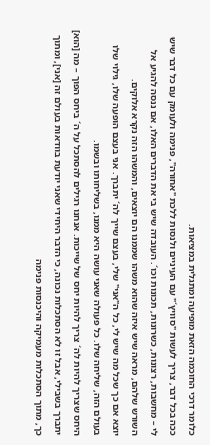כלומר דרכי החוכמה הזאת מופיעה ומתגלית במציאות.
ככה בכל דבר, צריך לעשות "סוויץ´" עם העיניים ולנסות ללכת "אחורה", פנימה ולעומק עם כל דבר שיש לי – מחשבות, רצונות, כשרונות, תכונות וכו´. העובדה שיש בי את הדברים האלו, אם ננסה להגיע אל השורש שלהם, מראה שיש איזה שהוא משהו שממנו הם יוצאים, והמשהו הזה נקרא אלוקים.
יוצא אם כך שכל מה שיש לי, כל ה"אני" שלי, בעצם שייך לה´ יתברך. אני בעצם הופעה שלו, גילוי שלו בעולם הזה, שליחה שלו. כל פעולה שאני עושה היא ממנו, בשליחותו ובשמו.
היחס שצריך להיות לה´ צריך להיות יחס של שייכות. אנחנו רגילים להסתכל על ה´ ביחס הפוך – מה [הוא] יתברך בשבילי, אבל זו לא הסתכלות נכונה, כי הדבר היחידי שאני יודעת בוודאות בעולם זה [אני], ומתוך כך, מתוך הסתכלות מעמיקה והיכנסות פנימה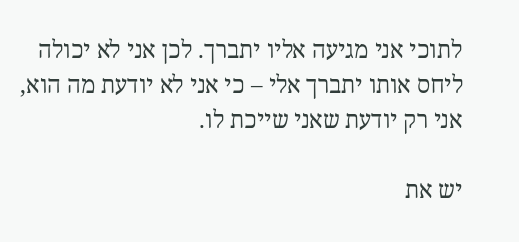לתוכי אני מגיעה אליו יתברך. לכן אני לא יכולה ליחס אותו יתברך אלי – כי אני לא יודעת מה הוא, אני רק יודעת שאני שייכת לו.

יש את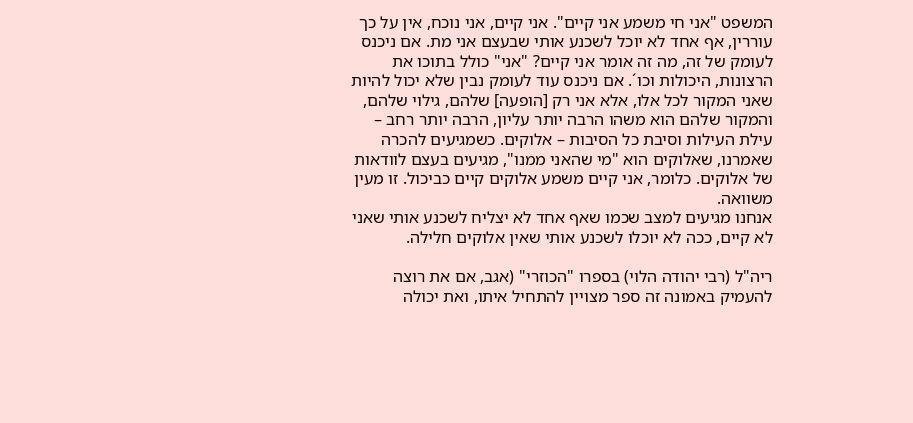המשפט "אני חי משמע אני קיים". אני קיים, אני נוכח, אין על כך עוררין, אף אחד לא יוכל לשכנע אותי שבעצם אני מת. אם ניכנס לעומק של זה, מה זה אומר אני קיים? "אני" כולל בתוכו את הרצונות, היכולות וכו´. אם ניכנס עוד לעומק נבין שלא יכול להיות שאני המקור לכל אלו, אלא אני רק [הופעה] שלהם, גילוי שלהם, והמקור שלהם הוא משהו הרבה יותר עליון, הרבה יותר רחב – עילת העילות וסיבת כל הסיבות – אלוקים. כשמגיעים להכרה שאמרנו, שאלוקים הוא "מי שהאני ממנו", מגיעים בעצם לוודאות של אלוקים. כלומר, אני קיים משמע אלוקים קיים כביכול. זו מעין משוואה.
אנחנו מגיעים למצב שכמו שאף אחד לא יצליח לשכנע אותי שאני לא קיים, ככה לא יוכלו לשכנע אותי שאין אלוקים חלילה.

ריה"ל (רבי יהודה הלוי) בספרו "הכוזרי" (אגב, אם את רוצה להעמיק באמונה זה ספר מצויין להתחיל איתו, ואת יכולה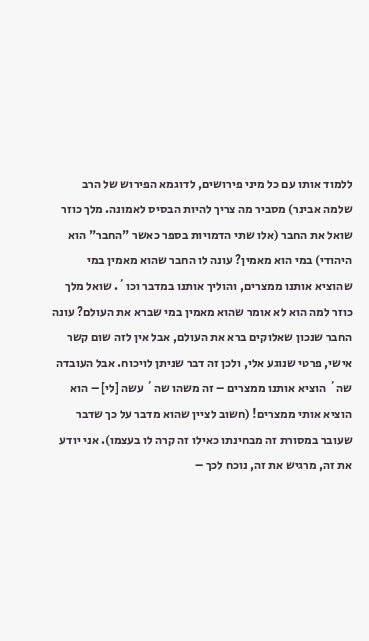ללמוד אותו עם כל מיני פירושים, לדוגמא הפירוש של הרב שלמה אבינר) מסביר מה צריך להיות הבסיס לאמונה. מלך כוזר שואל את החבר (אלו שתי הדמויות בספר כאשר "החבר" הוא היהודי) במי הוא מאמין? עונה לו החבר שהוא מאמין במי שהוציא אותנו ממצרים, והוליך אותנו במדבר וכו´. שואל מלך כוזר למה הוא לא אומר שהוא מאמין במי שברא את העולם? עונה החבר שנכון שאלוקים ברא את העולם, אבל אין לזה שום קשר אישי, פרטי שנוגע אלי, ולכן זה דבר שניתן לויכוח. אבל העובדה שה´ הוציא אותנו ממצרים – זה משהו שה´ עשה [לי] – הוא הוציא אותי ממצרים! (חשוב לציין שהוא מדבר על כך שדבר שעובר במסורת זה מבחינתו כאילו זה קרה לו בעצמו). אני יודע את זה, מרגיש את זה, נוכח לכך –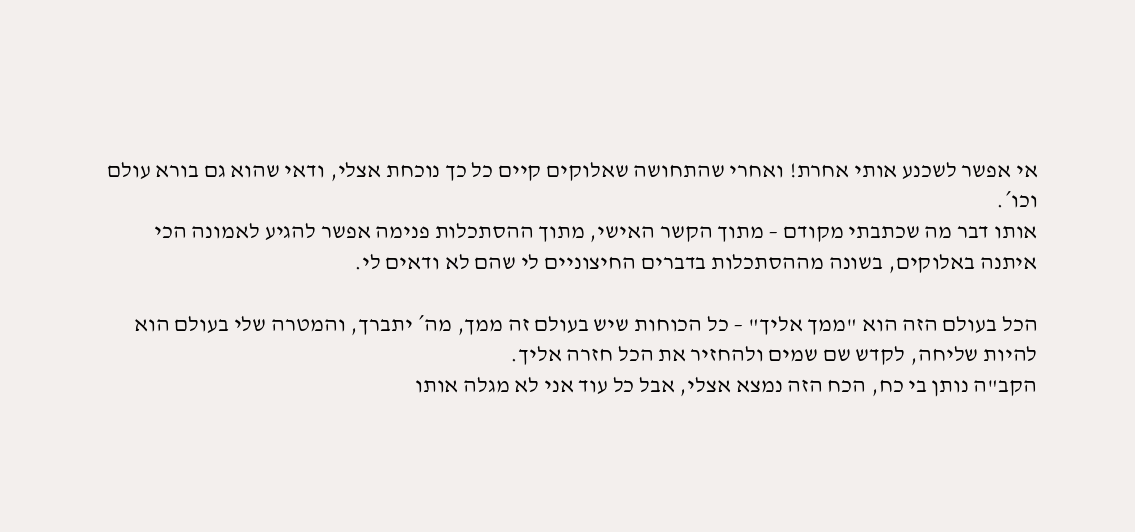אי אפשר לשכנע אותי אחרת! ואחרי שהתחושה שאלוקים קיים כל כך נוכחת אצלי, ודאי שהוא גם בורא עולם וכו´.
אותו דבר מה שכתבתי מקודם – מתוך הקשר האישי, מתוך ההסתכלות פנימה אפשר להגיע לאמונה הכי איתנה באלוקים, בשונה מההסתכלות בדברים החיצוניים לי שהם לא ודאים לי.

הכל בעולם הזה הוא "ממך אליך" – כל הכוחות שיש בעולם זה ממך, מה´ יתברך, והמטרה שלי בעולם הוא להיות שליחה, לקדש שם שמים ולהחזיר את הכל חזרה אליך.
הקב"ה נותן בי כח, הכח הזה נמצא אצלי, אבל כל עוד אני לא מגלה אותו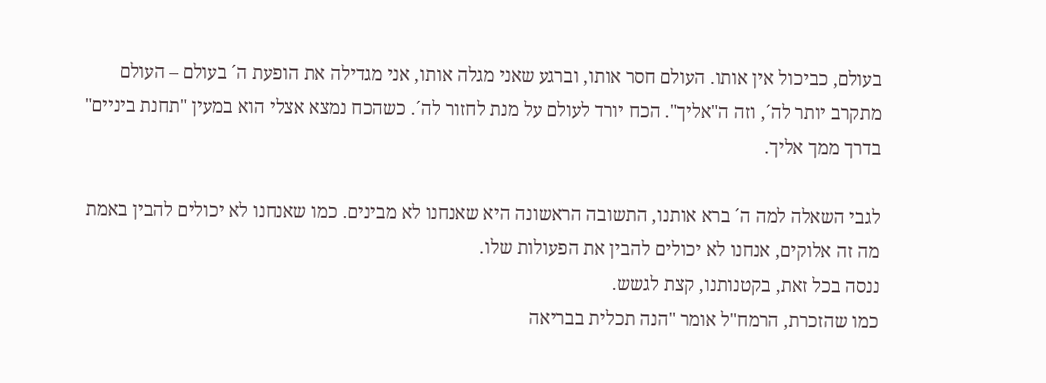בעולם, כביכול אין אותו. העולם חסר אותו, וברגע שאני מגלה אותו, אני מגדילה את הופעת ה´ בעולם – העולם מתקרב יותר לה´, וזה ה"אליך". הכח יורד לעולם על מנת לחזור לה´. כשהכח נמצא אצלי הוא במעין "תחנת ביניים" בדרך ממך אליך.

לגבי השאלה למה ה´ ברא אותנו, התשובה הראשונה היא שאנחנו לא מבינים. כמו שאנחנו לא יכולים להבין באמת מה זה אלוקים, אנחנו לא יכולים להבין את הפעולות שלו.
ננסה בכל זאת, בקטנותנו, קצת לגשש.
כמו שהזכרת, הרמח"ל אומר "הנה תכלית בבריאה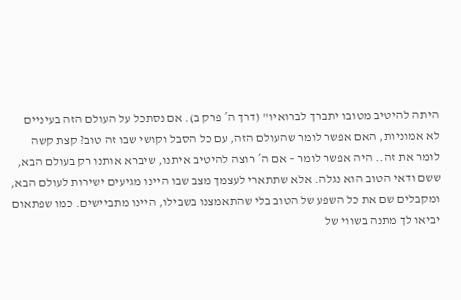היתה להיטיב מטובו יתברך לברואיו" (דרך ה´ פרק ב). אם נסתכל על העולם הזה בעיניים לא אמוניות, האם אפשר לומר שהעולם הזה, עם כל הסבל וקושי שבו זה טוב? קצת קשה לומר את זה.. היה אפשר לומר – אם ה´ רוצה להיטיב איתנו, שיברא אותנו רק בעולם הבא, ששם ודאי הטוב הוא נגלה. אלא שתתארי לעצמך מצב שבו היינו מגיעים ישירות לעולם הבא, ומקבלים שם את כל השפע של הטוב בלי שהתאמצנו בשבילו, היינו מתביישים. כמו שפתאום יביאו לך מתנה בשווי של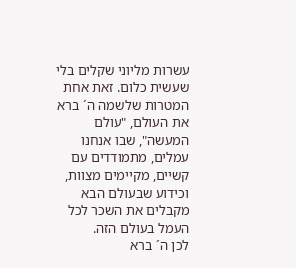עשרות מליוני שקלים בלי שעשית כלום. זאת אחת המטרות שלשמה ה´ ברא את העולם, "עולם המעשה", שבו אנחנו עמלים, מתמודדים עם קשיים, מקיימים מצוות, וכידוע שבעולם הבא מקבלים את השכר לכל העמל בעולם הזה.
לכן ה´ ברא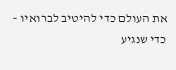את העולם כדי להיטיב לברואיו – כדי שנגיע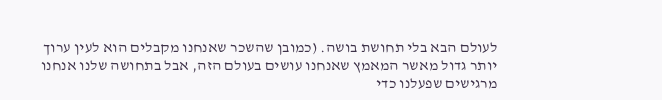לעולם הבא בלי תחושת בושה. (כמובן שהשכר שאנחנו מקבלים הוא לעין ערוך יותר גדול מאשר המאמץ שאנחנו עושים בעולם הזה, אבל בתחושה שלנו אנחנו מרגישים שפעלנו כדי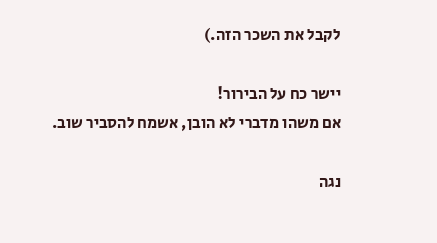לקבל את השכר הזה.)

יישר כח על הבירור!
אם משהו מדברי לא הובן, אשמח להסביר שוב.

נגה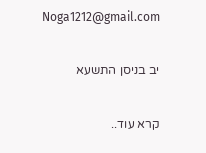Noga1212@gmail.com

יב בניסן התשעא

קרא עוד..